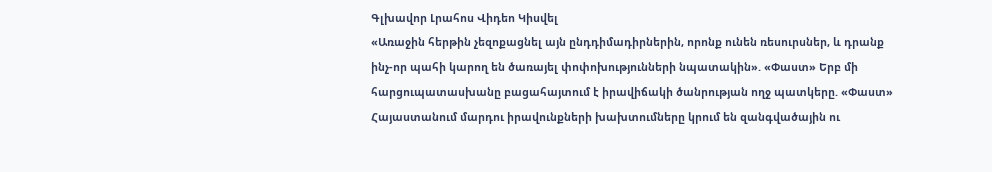Գլխավոր Լրահոս Վիդեո Կիսվել
«Առաջին հերթին չեզոքացնել այն ընդդիմադիրներին, որոնք ունեն ռեսուրսներ, և դրանք ինչ-որ պահի կարող են ծառայել փոփոխությունների նպատակին». «Փաստ» Երբ մի հարցուպատասխանը բացահայտում է իրավիճակի ծանրության ողջ պատկերը. «Փաստ» Հայաստանում մարդու իրավունքների խախտումները կրում են զանգվածային ու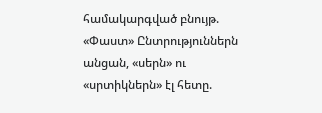համակարգված բնույթ. «Փաստ» Ընտրություններն անցան, «սերն» ու «սրտիկներն» էլ հետը.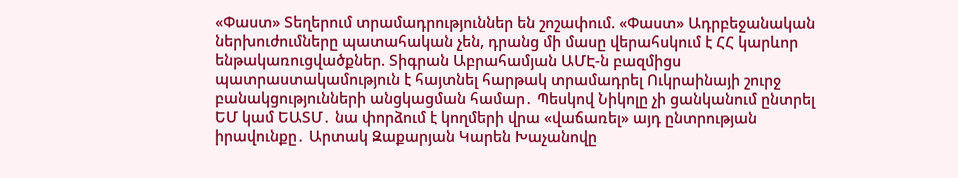«Փաստ» Տեղերում տրամադրություններ են շոշափում. «Փաստ» Ադրբեջանական ներխուժումները պատահական չեն, դրանց մի մասը վերահսկում է ՀՀ կարևոր ենթակառուցվածքներ. Տիգրան Աբրահամյան ԱՄԷ-ն բազմիցս պատրաստակամություն է հայտնել հարթակ տրամադրել Ուկրաինայի շուրջ բանակցությունների անցկացման համար․ Պեսկով Նիկոլը չի ցանկանում ընտրել ԵՄ կամ ԵԱՏՄ․ նա փորձում է կողմերի վրա «վաճառել» այդ ընտրության իրավունքը․ Արտակ Զաքարյան Կարեն Խաչանովը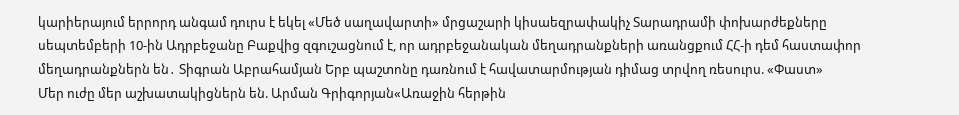կարիերայում երրորդ անգամ դուրս է եկել «Մեծ սաղավարտի» մրցաշարի կիսաեզրափակիչ Տարադրամի փոխարժեքները սեպտեմբերի 10-ին Ադրբեջանը Բաքվից զգուշացնում է, որ ադրբեջանական մեղադրանքների առանցքում ՀՀ-ի դեմ հաստափոր մեղադրանքներն են․ Տիգրան Աբրահամյան Երբ պաշտոնը դառնում է հավատարմության դիմաց տրվող ռեսուրս. «Փաստ»
Մեր ուժը մեր աշխատակիցներն են. Արման Գրիգորյան«Առաջին հերթին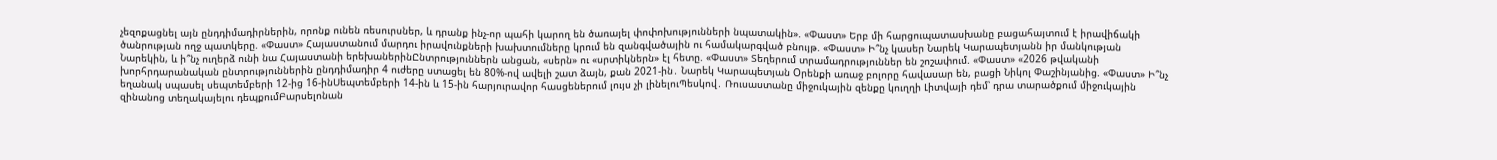չեզոքացնել այն ընդդիմադիրներին, որոնք ունեն ռեսուրսներ, և դրանք ինչ-որ պահի կարող են ծառայել փոփոխությունների նպատակին». «Փաստ» Երբ մի հարցուպատասխանը բացահայտում է իրավիճակի ծանրության ողջ պատկերը. «Փաստ» Հայաստանում մարդու իրավունքների խախտումները կրում են զանգվածային ու համակարգված բնույթ. «Փաստ» Ի՞նչ կասեր Նարեկ Կարապետյանն իր մանկության Նարեկին, և ի՞նչ ուղերձ ունի նա Հայաստանի երեխաներինԸնտրություններն անցան, «սերն» ու «սրտիկներն» էլ հետը. «Փաստ» Տեղերում տրամադրություններ են շոշափում. «Փաստ» «2026 թվականի խորհրդարանական ընտրություններին ընդդիմադիր 4 ուժերը ստացել են 80%-ով ավելի շատ ձայն, քան 2021-ին․ Նարեկ Կարապետյան Oրենքի առաջ բոլորը հավասար են, բացի Նիկոլ Փաշինյանից. «Փաստ» Ի՞նչ եղանակ սպասել սեպտեմբերի 12-ից 16-ինՍեպտեմբերի 14-ին և 15-ին հարյուրավոր հասցեներում լույս չի լինելուՊեսկով․ Ռուսաստանը միջուկային զենքը կուղղի Լիտվայի դեմ՝ դրա տարածքում միջուկային զինանոց տեղակայելու դեպքումԲարսելոնան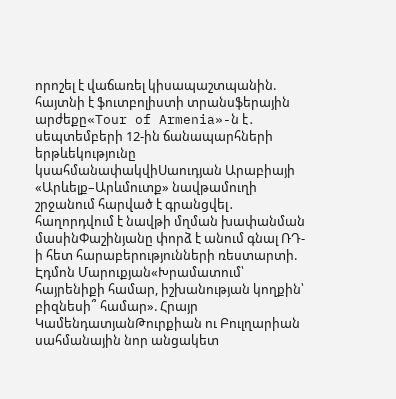որոշել է վաճառել կիսապաշտպանին. հայտնի է ֆուտբոլիստի տրանսֆերային արժեքը«Tour of Armenia»-ն է․ սեպտեմբերի 12-ին ճանապարհների երթևեկությունը կսահմանափակվիՍաուդյան Արաբիայի «Արևելք–Արևմուտք» նավթամուղի շրջանում հարված է գրանցվել․ հաղորդվում է նավթի մղման խափանման մասինՓաշինյանը փորձ է անում գնալ ՌԴ-ի հետ հարաբերությունների ռեստարտի. Էդմոն Մարուքյան«Խրամատում՝ հայրենիքի համար, իշխանության կողքին՝ բիզնեսի՞ համար». Հրայր ԿամենդատյանԹուրքիան ու Բուլղարիան սահմանային նոր անցակետ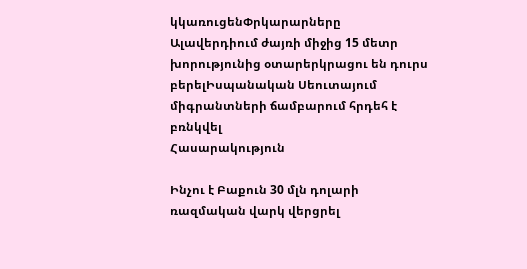կկառուցենՓրկարարները Ալավերդիում ժայռի միջից 15 մետր խորությունից օտարերկրացու են դուրս բերելԻսպանական Սեուտայում միգրանտների ճամբարում հրդեհ է բռնկվել
Հասարակություն

Ինչու է Բաքուն 30 մլն դոլարի ռազմական վարկ վերցրել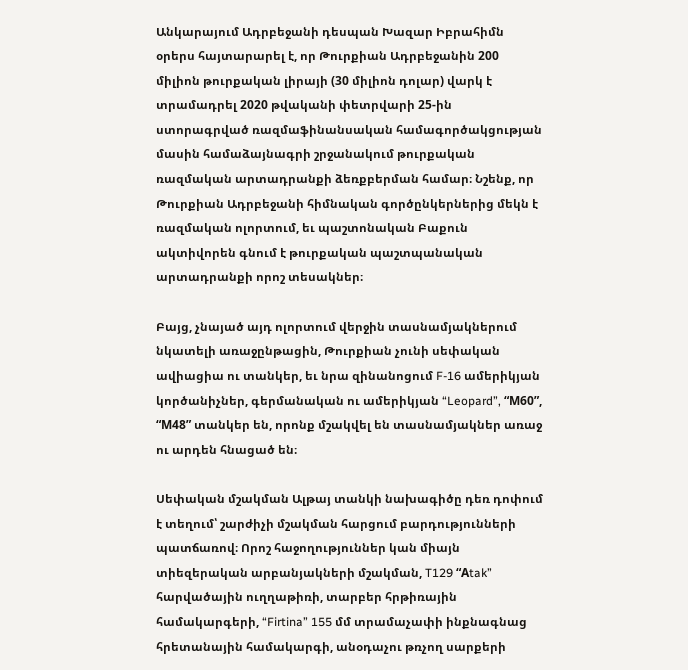Անկարայում Ադրբեջանի դեսպան Խազար Իբրահիմն օրերս հայտարարել է, որ Թուրքիան Ադրբեջանին 200 միլիոն թուրքական լիրայի (30 միլիոն դոլար) վարկ է տրամադրել 2020 թվականի փետրվարի 25-ին ստորագրված ռազմաֆինանսական համագործակցության մասին համաձայնագրի շրջանակում թուրքական ռազմական արտադրանքի ձեռքբերման համար։ Նշենք, որ Թուրքիան Ադրբեջանի հիմնական գործընկերներից մեկն է ռազմական ոլորտում, եւ պաշտոնական Բաքուն ակտիվորեն գնում է թուրքական պաշտպանական արտադրանքի որոշ տեսակներ։

Բայց, չնայած այդ ոլորտում վերջին տասնամյակներում նկատելի առաջընթացին, Թուրքիան չունի սեփական ավիացիա ու տանկեր, եւ նրա զինանոցում F-16 ամերիկյան կործանիչներ, գերմանական ու ամերիկյան “Leopard”, “М60”, “М48” տանկեր են, որոնք մշակվել են տասնամյակներ առաջ ու արդեն հնացած են։

Սեփական մշակման Ալթայ տանկի նախագիծը դեռ դոփում է տեղում՝ շարժիչի մշակման հարցում բարդությունների պատճառով։ Որոշ հաջողություններ կան միայն տիեզերական արբանյակների մշակման, T129 “Аtak” հարվածային ուղղաթիռի, տարբեր հրթիռային համակարգերի, “Firtina” 155 մմ տրամաչափի ինքնագնաց հրետանային համակարգի, անօդաչու թռչող սարքերի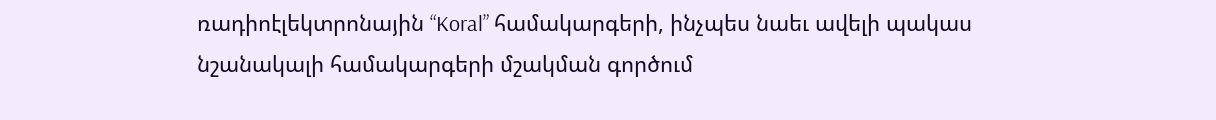ռադիոէլեկտրոնային “Koral” համակարգերի, ինչպես նաեւ ավելի պակաս նշանակալի համակարգերի մշակման գործում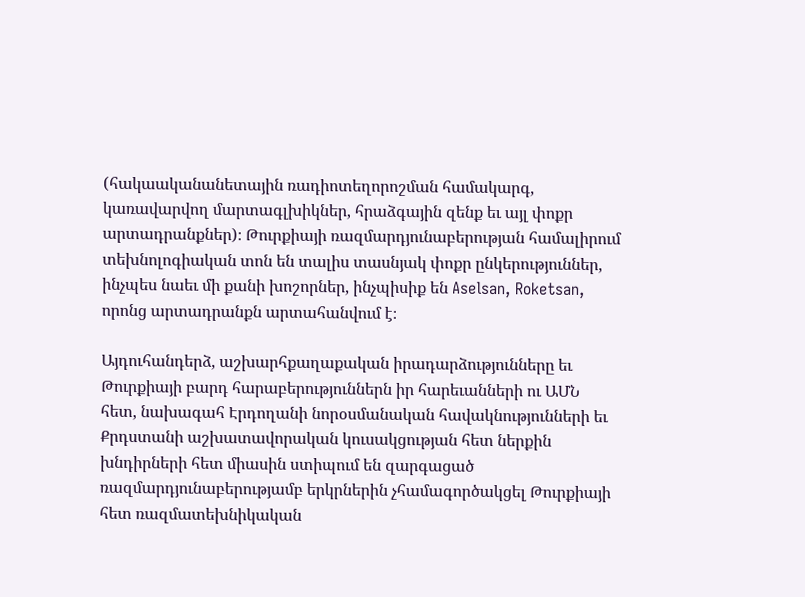(հակաականանետային ռադիոտեղորոշման համակարգ, կառավարվող մարտագլխիկներ, հրաձգային զենք եւ այլ փոքր արտադրանքներ)։ Թուրքիայի ռազմարդյունաբերության համալիրում տեխնոլոգիական տոն են տալիս տասնյակ փոքր ընկերություններ, ինչպես նաեւ մի քանի խոշորներ, ինչպիսիք են Aselsan, Roketsan, որոնց արտադրանքն արտահանվում է։

Այդուհանդերձ, աշխարհքաղաքական իրադարձությունները եւ Թուրքիայի բարդ հարաբերություններն իր հարեւանների ու ԱՄՆ հետ, նախագահ Էրդողանի նորօսմանական հավակնությունների եւ Քրդստանի աշխատավորական կուսակցության հետ ներքին խնդիրների հետ միասին ստիպում են զարգացած ռազմարդյունաբերությամբ երկրներին չհամագործակցել Թուրքիայի հետ ռազմատեխնիկական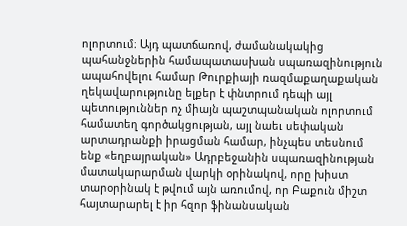ոլորտում։ Այդ պատճառով, ժամանակակից պահանջներին համապատասխան սպառազինություն ապահովելու համար Թուրքիայի ռազմաքաղաքական ղեկավարությունը ելքեր է փնտրում դեպի այլ պետություններ ոչ միայն պաշտպանական ոլորտում համատեղ գործակցության, այլ նաեւ սեփական արտադրանքի իրացման համար, ինչպես տեսնում ենք «եղբայրական» Ադրբեջանին սպառազինության մատակարարման վարկի օրինակով, որը խիստ տարօրինակ է թվում այն առումով, որ Բաքուն միշտ հայտարարել է իր հզոր ֆինանսական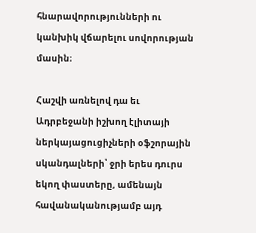հնարավորությունների ու կանխիկ վճարելու սովորության մասին։

Հաշվի առնելով դա եւ Ադրբեջանի իշխող էլիտայի ներկայացուցիչների օֆշորային սկանդալների՝ ջրի երես դուրս եկող փաստերը, ամենայն հավանականությամբ այդ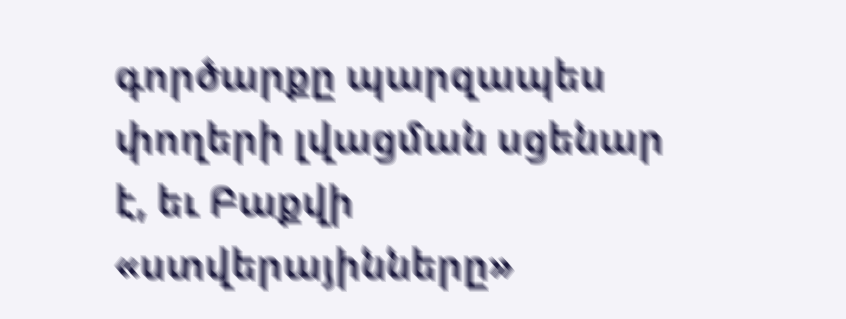գործարքը պարզապես փողերի լվացման սցենար է, եւ Բաքվի «ստվերայինները»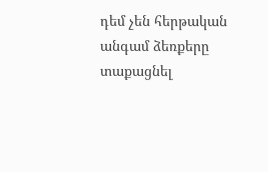դեմ չեն հերթական անգամ ձեռքերը տաքացնել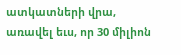ատկատների վրա, առավել եւս, որ 30 միլիոն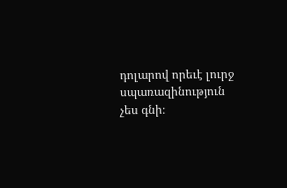դոլարով որեւէ լուրջ սպառազինություն չես գնի։